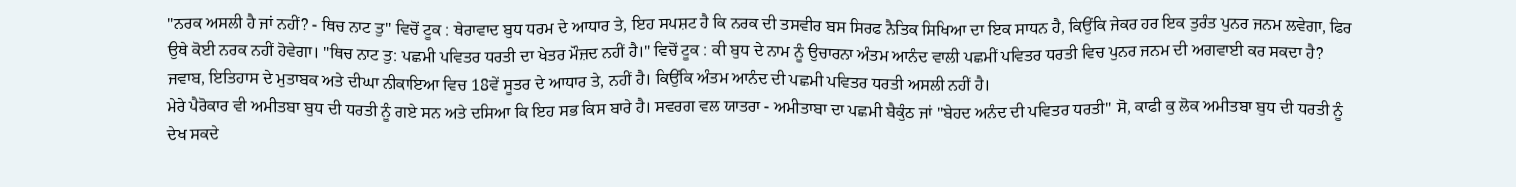"ਨਰਕ ਅਸਲੀ ਹੈ ਜਾਂ ਨਹੀਂ? - ਥਿਚ ਨਾਟ ਤੁ" ਵਿਚੋਂ ਟੂਕ : ਥੇਰਾਵਾਦ ਬੁਧ ਧਰਮ ਦੇ ਆਧਾਰ ਤੇ, ਇਹ ਸਪਸ਼ਟ ਹੈ ਕਿ ਨਰਕ ਦੀ ਤਸਵੀਰ ਬਸ ਸਿਰਫ ਨੈਤਿਕ ਸਿਖਿਆ ਦਾ ਇਕ ਸਾਧਨ ਹੈ, ਕਿਉਂਕਿ ਜੇਕਰ ਹਰ ਇਕ ਤੁਰੰਤ ਪੁਨਰ ਜਨਮ ਲਵੇਗਾ, ਫਿਰ ਉਥੇ ਕੋਈ ਨਰਕ ਨਹੀਂ ਹੋਵੇਗਾ। "ਥਿਚ ਨਾਟ ਤੁ: ਪਛਮੀ ਪਵਿਤਰ ਧਰਤੀ ਦਾ ਖੇਤਰ ਮੌਜ਼ਦ ਨਹੀਂ ਹੈ।" ਵਿਚੋਂ ਟੂਕ : ਕੀ ਬੁਧ ਦੇ ਨਾਮ ਨੂੰ ਉਚਾਰਨਾ ਅੰਤਮ ਆਨੰਦ ਵਾਲੀ ਪਛਮੀਂ ਪਵਿਤਰ ਧਰਤੀ ਵਿਚ ਪੁਨਰ ਜਨਮ ਦੀ ਅਗਵਾਈ ਕਰ ਸਕਦਾ ਹੈ? ਜਵਾਬ, ਇਤਿਹਾਸ ਦੇ ਮੁਤਾਬਕ ਅਤੇ ਦੀਘਾ ਨੀਕਾਇਆ ਵਿਚ 18ਵੇਂ ਸੂਤਰ ਦੇ ਆਧਾਰ ਤੇ, ਨਹੀਂ ਹੈ। ਕਿਉਂਕਿ ਅੰਤਮ ਆਨੰਦ ਦੀ ਪਛਮੀ ਪਵਿਤਰ ਧਰਤੀ ਅਸਲੀ ਨਹੀਂ ਹੈ।
ਮੇਰੇ ਪੈਰੋਕਾਰ ਵੀ ਅਮੀਤਬਾ ਬੁਧ ਦੀ ਧਰਤੀ ਨੂੰ ਗਏ ਸਨ ਅਤੇ ਦਸਿਆ ਕਿ ਇਹ ਸਭ ਕਿਸ ਬਾਰੇ ਹੈ। ਸਵਰਗ ਵਲ ਯਾਤਰਾ - ਅਮੀਤਾਬਾ ਦਾ ਪਛਮੀ ਬੈਕੁੰਠ ਜਾਂ "ਬੇਹਦ ਅਨੰਦ ਦੀ ਪਵਿਤਰ ਧਰਤੀ" ਸੋ, ਕਾਫੀ ਕੁ ਲੋਕ ਅਮੀਤਬਾ ਬੁਧ ਦੀ ਧਰਤੀ ਨੂੰ ਦੇਖ ਸਕਦੇ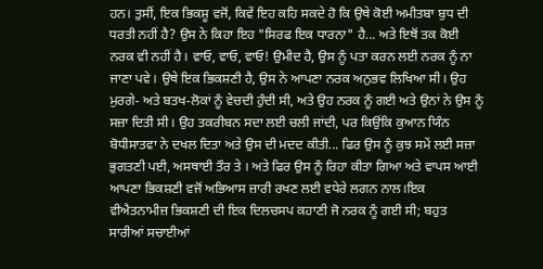ਹਨ। ਤੁਸੀਂ, ਇਕ ਭਿਕਸ਼ੂ ਵਜੋਂ, ਕਿਵੇਂ ਇਹ ਕਹਿ ਸਕਦੇ ਹੋ ਕਿ ਉਥੇ ਕੋਈ ਅਮੀਤਬਾ ਬੁਧ ਦੀ ਧਰਤੀ ਨਹੀਂ ਹੈ? ਉਸ ਨੇ ਕਿਹਾ ਇਹ "ਸਿਰਫ ਇਕ ਧਾਰਨਾ" ਹੈ... ਅਤੇ ਇਥੋਂ ਤਕ ਕੋਈ ਨਰਕ ਵੀ ਨਹੀਂ ਹੈ। ਵਾਓ, ਵਾਓ, ਵਾਓ! ਉਮੀਦ ਹੈ, ਉਸ ਨੂੰ ਪਤਾ ਕਰਨ ਲਈ ਨਰਕ ਨੂੰ ਨਾ ਜਾਣਾ ਪਵੇ। ਉਥੇ ਇਕ ਭਿਕਸ਼ਣੀ ਹੈ, ਉਸ ਨੇ ਆਪਣਾ ਨਰਕ ਅਨੁਭਵ ਲਿਖਿਆ ਸੀ। ਉਹ ਮੁਰਗੇ- ਅਤੇ ਬਤਖ-ਲੋਕਾਂ ਨੂੰ ਵੇਚਦੀ ਹੁੰਦੀ ਸੀ, ਅਤੇ ਉਹ ਨਰਕ ਨੂੰ ਗਈ ਅਤੇ ਉਨਾਂ ਨੇ ਉਸ ਨੂੰ ਸਜ਼ਾ ਦਿਤੀ ਸੀ। ਉਹ ਤਕਰੀਬਨ ਸਦਾ ਲਈ ਚਲੀ ਜਾਂਦੀ, ਪਰ ਕਿਉਂਕਿ ਕੁਆਨ ਯਿੰਨ ਬੋਧੀਸਾਤਵਾ ਨੇ ਦਖਲ ਦਿਤਾ ਅਤੇ ਉਸ ਦੀ ਮਦਦ ਕੀਤੀ... ਫਿਰ ਉਸ ਨੂੰ ਕੁਝ ਸਮੇਂ ਲਈ ਸਜ਼ਾ ਭੁਗਤਣੀ ਪਈ, ਅਸਥਾਈ ਤੌਰ ਤੇ । ਅਤੇ ਫਿਰ ਉਸ ਨੂੰ ਰਿਹਾ ਕੀਤਾ ਗਿਆ ਅਤੇ ਵਾਪਸ ਆਈ ਆਪਣਾ ਭਿਕਸ਼ਣੀ ਵਜੋਂ ਅਭਿਆਸ ਜ਼ਾਰੀ ਰਖਣ ਲਈ ਵਧੇਰੇ ਲਗਨ ਨਾਲ।ਇਕ ਵੀਐਤਨਾਮੀਜ਼ ਭਿਕਸ਼ਣੀ ਦੀ ਇਕ ਦਿਲਚਸਪ ਕਹਾਣੀ ਜੋ ਨਰਕ ਨੂੰ ਗਈ ਸੀ; ਬਹੁਤ ਸਾਰੀਆਂ ਸਚਾਈਆਂ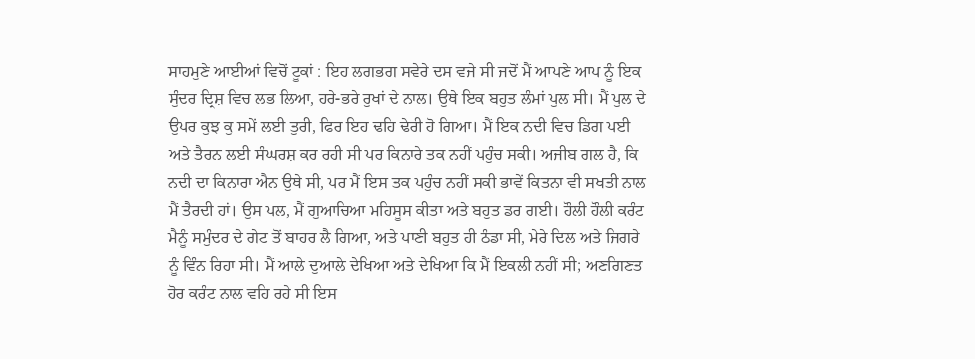ਸਾਹਮੁਣੇ ਆਈਆਂ ਵਿਚੋਂ ਟੂਕਾਂ : ਇਹ ਲਗਭਗ ਸਵੇਰੇ ਦਸ ਵਜੇ ਸੀ ਜਦੋਂ ਮੈਂ ਆਪਣੇ ਆਪ ਨੂੰ ਇਕ ਸੁੰਦਰ ਦ੍ਰਿਸ਼ ਵਿਚ ਲਭ ਲਿਆ, ਹਰੇ-ਭਰੇ ਰੁਖਾਂ ਦੇ ਨਾਲ। ਉਥੇ ਇਕ ਬਹੁਤ ਲੰਮਾਂ ਪੁਲ ਸੀ। ਮੈਂ ਪੁਲ ਦੇ ਉਪਰ ਕੁਝ ਕੁ ਸਮੇਂ ਲਈ ਤੁਰੀ, ਫਿਰ ਇਹ ਢਹਿ ਢੇਰੀ ਹੋ ਗਿਆ। ਮੈਂ ਇਕ ਨਦੀ ਵਿਚ ਡਿਗ ਪਈ ਅਤੇ ਤੈਰਨ ਲਈ ਸੰਘਰਸ਼ ਕਰ ਰਹੀ ਸੀ ਪਰ ਕਿਨਾਰੇ ਤਕ ਨਹੀਂ ਪਹੁੰਚ ਸਕੀ। ਅਜੀਬ ਗਲ ਹੈ, ਕਿ ਨਦੀ ਦਾ ਕਿਨਾਰਾ ਐਨ ਉਥੇ ਸੀ, ਪਰ ਮੈਂ ਇਸ ਤਕ ਪਹੁੰਚ ਨਹੀਂ ਸਕੀ ਭਾਵੇਂ ਕਿਤਨਾ ਵੀ ਸਖਤੀ ਨਾਲ ਮੈਂ ਤੈਰਦੀ ਹਾਂ। ਉਸ ਪਲ, ਮੈਂ ਗੁਆਚਿਆ ਮਹਿਸੂਸ ਕੀਤਾ ਅਤੇ ਬਹੁਤ ਡਰ ਗਈ। ਹੌਲੀ ਹੌਲੀ ਕਰੰਟ ਮੈਨੂੰ ਸਮੁੰਦਰ ਦੇ ਗੇਟ ਤੋਂ ਬਾਹਰ ਲੈ ਗਿਆ, ਅਤੇ ਪਾਣੀ ਬਹੁਤ ਹੀ ਠੰਡਾ ਸੀ, ਮੇਰੇ ਦਿਲ ਅਤੇ ਜਿਗਰੇ ਨੂੰ ਵਿੰਨ ਰਿਹਾ ਸੀ। ਮੈਂ ਆਲੇ ਦੁਆਲੇ ਦੇਖਿਆ ਅਤੇ ਦੇਖਿਆ ਕਿ ਮੈਂ ਇਕਲੀ ਨਹੀਂ ਸੀ; ਅਣਗਿਣਤ ਹੋਰ ਕਰੰਟ ਨਾਲ ਵਹਿ ਰਹੇ ਸੀ ਇਸ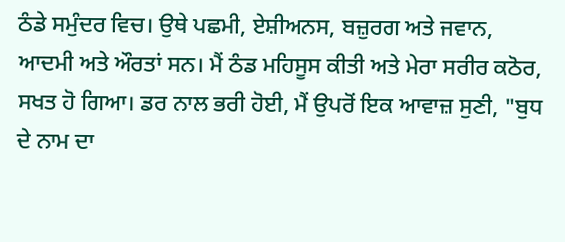ਠੰਡੇ ਸਮੁੰਦਰ ਵਿਚ। ਉਥੇ ਪਛਮੀ, ਏਸ਼ੀਅਨਸ, ਬਜ਼ੁਰਗ ਅਤੇ ਜਵਾਨ, ਆਦਮੀ ਅਤੇ ਔਰਤਾਂ ਸਨ। ਮੈਂ ਠੰਡ ਮਹਿਸੂਸ ਕੀਤੀ ਅਤੇ ਮੇਰਾ ਸਰੀਰ ਕਠੋਰ, ਸਖਤ ਹੋ ਗਿਆ। ਡਰ ਨਾਲ ਭਰੀ ਹੋਈ, ਮੈਂ ਉਪਰੋਂ ਇਕ ਆਵਾਜ਼ ਸੁਣੀ, "ਬੁਧ ਦੇ ਨਾਮ ਦਾ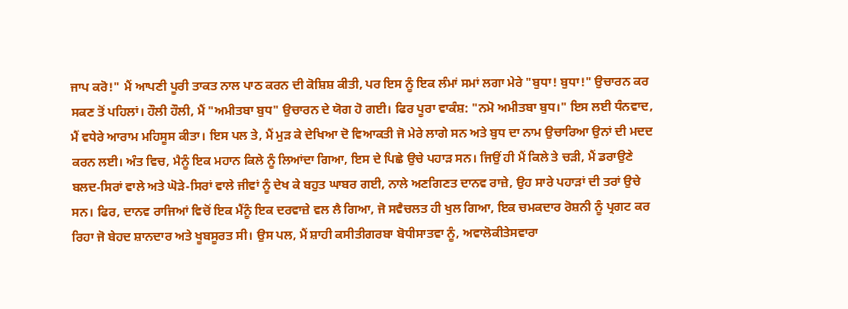ਜਾਪ ਕਰੋ!" ਮੈਂ ਆਪਣੀ ਪੂਰੀ ਤਾਕਤ ਨਾਲ ਪਾਠ ਕਰਨ ਦੀ ਕੋਸ਼ਿਸ਼ ਕੀਤੀ, ਪਰ ਇਸ ਨੂੰ ਇਕ ਲੰਮਾਂ ਸਮਾਂ ਲਗਾ ਮੇਰੇ "ਬੁਧਾ! ਬੁਧਾ!" ਉਚਾਰਨ ਕਰ ਸਕਣ ਤੋਂ ਪਹਿਲਾਂ। ਹੌਲੀ ਹੌਲੀ, ਮੈਂ "ਅਮੀਤਬਾ ਬੁਧ" ਉਚਾਰਨ ਦੇ ਯੋਗ ਹੋ ਗਈ। ਫਿਰ ਪੂਰਾ ਵਾਕੰਸ਼: "ਨਮੋ ਅਮੀਤਬਾ ਬੁਧ।" ਇਸ ਲਈ ਧੰਨਵਾਦ, ਮੈਂ ਵਧੇਰੇ ਆਰਾਮ ਮਹਿਸੂਸ ਕੀਤਾ। ਇਸ ਪਲ ਤੇ, ਮੈਂ ਮੁੜ ਕੇ ਦੇਖਿਆ ਦੋ ਵਿਆਕਤੀ ਜੋ ਮੇਰੇ ਲਾਗੇ ਸਨ ਅਤੇ ਬੁਧ ਦਾ ਨਾਮ ਉਚਾਰਿਆ ਉਨਾਂ ਦੀ ਮਦਦ ਕਰਨ ਲਈ। ਅੰਤ ਵਿਚ, ਮੈਨੂੰ ਇਕ ਮਹਾਨ ਕਿਲੇ ਨੂੰ ਲਿਆਂਦਾ ਗਿਆ, ਇਸ ਦੇ ਪਿਛੇ ਉਚੇ ਪਹਾੜ ਸਨ। ਜਿਉਂ ਹੀ ਮੈਂ ਕਿਲੇ ਤੇ ਚੜੀ, ਮੈਂ ਡਰਾਉਣੇ ਬਲਦ-ਸਿਰਾਂ ਵਾਲੇ ਅਤੇ ਘੋੜੇ-ਸਿਰਾਂ ਵਾਲੇ ਜੀਵਾਂ ਨੂੰ ਦੇਖ ਕੇ ਬਹੁਤ ਘਾਬਰ ਗਈ, ਨਾਲੇ ਅਣਗਿਣਤ ਦਾਨਵ ਰਾਜ਼ੇ, ਉਹ ਸਾਰੇ ਪਹਾੜਾਂ ਦੀ ਤਰਾਂ ਉਚੇ ਸਨ। ਫਿਰ, ਦਾਨਵ ਰਾਜਿਆਂ ਵਿਚੋਂ ਇਕ ਮੈਂਨੂੰ ਇਕ ਦਰਵਾਜ਼ੇ ਵਲ ਲੈ ਗਿਆ, ਜੋ ਸਵੈਚਲਤ ਹੀ ਖੁਲ ਗਿਆ, ਇਕ ਚਮਕਦਾਰ ਰੋਸ਼ਨੀ ਨੂੰ ਪ੍ਰਗਟ ਕਰ ਰਿਹਾ ਜੋ ਬੇਹਦ ਸ਼ਾਨਦਾਰ ਅਤੇ ਖੂਬਸੂਰਤ ਸੀ। ਉਸ ਪਲ, ਮੈਂ ਸ਼ਾਹੀ ਕਸੀਤੀਗਰਬਾ ਬੋਧੀਸਾਤਵਾ ਨੂੰ, ਅਵਾਲੋਕੀਤੇਸਵਾਰਾ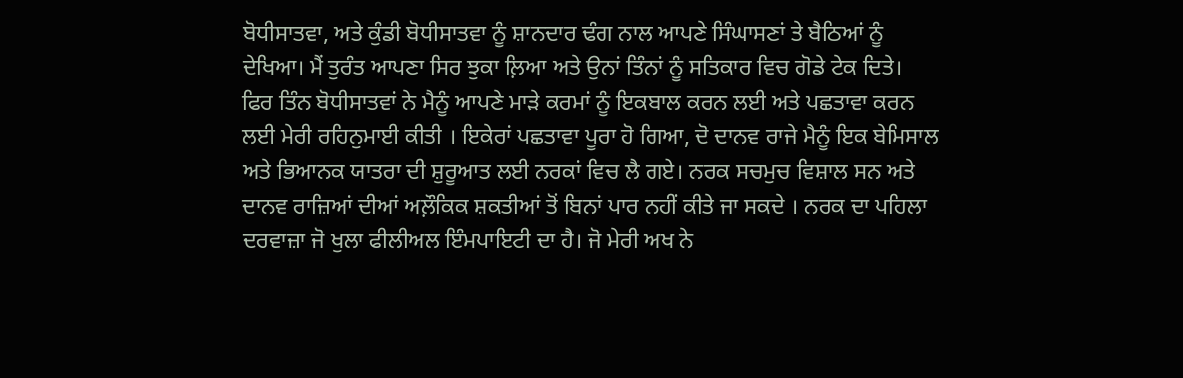ਬੋਧੀਸਾਤਵਾ, ਅਤੇ ਕੁੰਡੀ ਬੋਧੀਸਾਤਵਾ ਨੂੰ ਸ਼ਾਨਦਾਰ ਢੰਗ ਨਾਲ ਆਪਣੇ ਸਿੰਘਾਸਣਾਂ ਤੇ ਬੈਠਿਆਂ ਨੂੰ ਦੇਖਿਆ। ਮੈਂ ਤੁਰੰਤ ਆਪਣਾ ਸਿਰ ਝੁਕਾ ਲ਼ਿਆ ਅਤੇ ਉਨਾਂ ਤਿੰਨਾਂ ਨੂੰ ਸਤਿਕਾਰ ਵਿਚ ਗੋਡੇ ਟੇਕ ਦਿਤੇ। ਫਿਰ ਤਿੰਨ ਬੋਧੀਸਾਤਵਾਂ ਨੇ ਮੈਨੂੰ ਆਪਣੇ ਮਾੜੇ ਕਰਮਾਂ ਨੂੰ ਇਕਬਾਲ ਕਰਨ ਲਈ ਅਤੇ ਪਛਤਾਵਾ ਕਰਨ ਲਈ ਮੇਰੀ ਰਹਿਨੁਮਾਈ ਕੀਤੀ । ਇਕੇਰਾਂ ਪਛਤਾਵਾ ਪੂਰਾ ਹੋ ਗਿਆ, ਦੋ ਦਾਨਵ ਰਾਜੇ ਮੈਨੂੰ ਇਕ ਬੇਮਿਸਾਲ ਅਤੇ ਭਿਆਨਕ ਯਾਤਰਾ ਦੀ ਸ਼ੁਰੂਆਤ ਲਈ ਨਰਕਾਂ ਵਿਚ ਲੈ ਗਏ। ਨਰਕ ਸਚਮੁਚ ਵਿਸ਼ਾਲ ਸਨ ਅਤੇ ਦਾਨਵ ਰਾਜ਼ਿਆਂ ਦੀਆਂ ਅਲ਼ੌਕਿਕ ਸ਼ਕਤੀਆਂ ਤੋਂ ਬਿਨਾਂ ਪਾਰ ਨਹੀਂ ਕੀਤੇ ਜਾ ਸਕਦੇ । ਨਰਕ ਦਾ ਪਹਿਲਾ ਦਰਵਾਜ਼ਾ ਜੋ ਖੁਲਾ ਫੀਲੀਅਲ ਇੰਮਪਾਇਟੀ ਦਾ ਹੈ। ਜੋ ਮੇਰੀ ਅਖ ਨੇ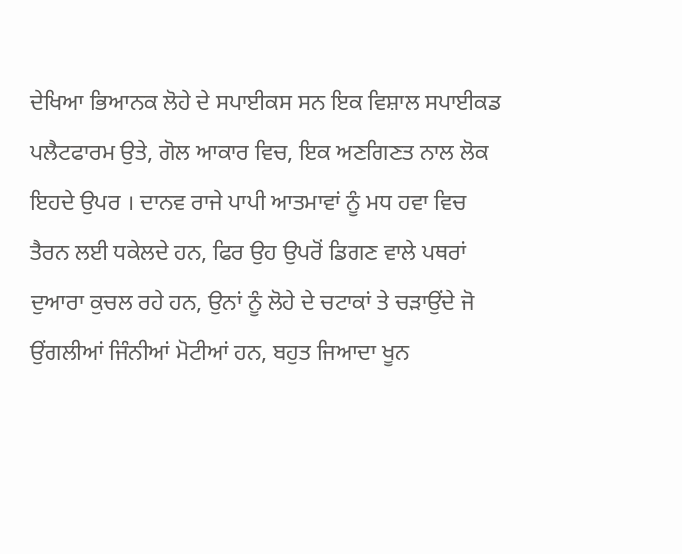ਦੇਖਿਆ ਭਿਆਨਕ ਲੋਹੇ ਦੇ ਸਪਾਈਕਸ ਸਨ ਇਕ ਵਿਸ਼ਾਲ ਸਪਾਈਕਡ ਪਲੈਟਫਾਰਮ ਉਤੇ, ਗੋਲ ਆਕਾਰ ਵਿਚ, ਇਕ ਅਣਗਿਣਤ ਨਾਲ ਲੋਕ ਇਹਦੇ ਉਪਰ । ਦਾਨਵ ਰਾਜੇ ਪਾਪੀ ਆਤਮਾਵਾਂ ਨੂੰ ਮਧ ਹਵਾ ਵਿਚ ਤੈਰਨ ਲਈ ਧਕੇਲਦੇ ਹਨ, ਫਿਰ ਉਹ ਉਪਰੋਂ ਡਿਗਣ ਵਾਲੇ ਪਥਰਾਂ ਦੁਆਰਾ ਕੁਚਲ ਰਹੇ ਹਨ, ਉਨਾਂ ਨੂੰ ਲੋਹੇ ਦੇ ਚਟਾਕਾਂ ਤੇ ਚੜਾਉਂਦੇ ਜੋ ਉਂਗਲੀਆਂ ਜਿੰਨੀਆਂ ਮੋਟੀਆਂ ਹਨ, ਬਹੁਤ ਜਿਆਦਾ ਖੂਨ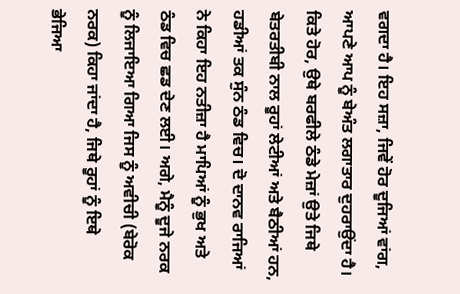ਵਗਦਾ ਹੈ। ਇਹ ਸਜ਼ਾ, ਜਿਵੇਂ ਹੋਰ ਦੂਜਿਆਂ ਵਾਂਗ, ਆਪਣੇ ਆਪ ਨੂੰ ਬੇਅੰਤ ਲਗਾਤਾਰ ਦੁਹਰਾਉਂਦਾ ਹੈ। ਕਿਤੇ ਹੋਰ, ਉਥੇ ਬਰਫੀਲੇ ਠੰਡੇ ਮੇਜ਼ਾਂ ਉਤੇ ਜਿਥੇ ਬੇਤਰਤੀਬੀ ਨਾਲ ਰੂਹਾਂ ਲੇਟੀਆਂ ਅਤੇ ਬੈਠੀਆਂ ਹਨ, ਹਡੀਆਂ ਤਕ ਸੁੰਨ ਠੰਡ ਵਿਚ। ਦੋ ਦਾਨਵ ਰਾਜਿਆਂ ਨੇ ਕਿਹਾ ਇਹ ਨਤੀਜ਼ਾ ਹੈ ਮਾਪਿਆਂ ਨੂੰ ਭੁਖ ਅਤੇ ਠੰਡ ਵਿਚ ਛਡ ਦੇਣ ਲਈ। ਅਗੇ, ਮੈਨੂੰ ਦੂਜੇ ਨਰਕ ਨੂੰ ਲਿਜਾਇਆ ਗਿਆ ਜਿਸ ਨੂੰ ਅਵੀਚੀ (ਬੇਰੋਕ ਨਰਕ) ਕਿਹਾ ਜਾਂਦਾ ਹੈ, ਜਿਥੇ ਰੂਹਾਂ ਨੂੰ ਇਥੇ ਭੇਜਿਆ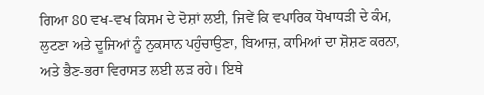ਗਿਆ 80 ਵਖ-ਵਖ ਕਿਸਮ ਦੇ ਦੋਸ਼ਾਂ ਲਈ, ਜਿਵੇਂ ਕਿ ਵਪਾਰਿਕ ਧੋਖਾਧੜੀ ਦੇ ਕੰਮ, ਲੁਟਣਾ ਅਤੇ ਦੂਜਿਆਂ ਨੂੰ ਨੁਕਸਾਨ ਪਹੁੰਚਾਉਣਾ, ਬਿਆਜ਼, ਕਾਮਿਆਂ ਦਾ ਸ਼ੋਸ਼ਣ ਕਰਨਾ, ਅਤੇ ਭੈਣ-ਭਰਾ ਵਿਰਾਸਤ ਲਈ ਲੜ ਰਹੇ। ਇਥੇ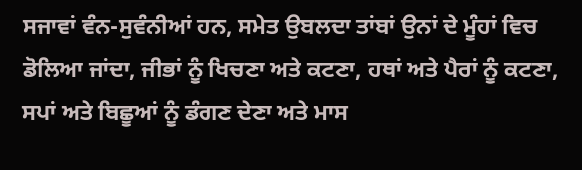ਸਜਾਵਾਂ ਵੰਨ-ਸੁਵੰਨੀਆਂ ਹਨ, ਸਮੇਤ ਉਬਲਦਾ ਤਾਂਬਾਂ ਉਨਾਂ ਦੇ ਮੂੰਹਾਂ ਵਿਚ ਡੋਲਿਆ ਜਾਂਦਾ, ਜੀਭਾਂ ਨੂੰ ਖਿਚਣਾ ਅਤੇ ਕਟਣਾ, ਹਥਾਂ ਅਤੇ ਪੈਰਾਂ ਨੂੰ ਕਟਣਾ, ਸਪਾਂ ਅਤੇ ਬਿਛੂਆਂ ਨੂੰ ਡੰਗਣ ਦੇਣਾ ਅਤੇ ਮਾਸ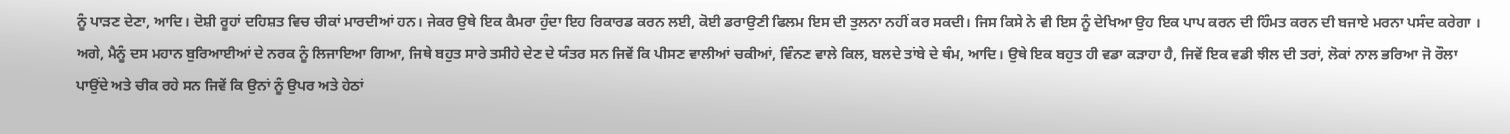ਨੂੰ ਪਾੜਣ ਦੇਣਾ, ਆਦਿ। ਦੋਸ਼ੀ ਰੂਹਾਂ ਦਹਿਸ਼ਤ ਵਿਚ ਚੀਕਾਂ ਮਾਰਦੀਆਂ ਹਨ। ਜੇਕਰ ਉਥੇ ਇਕ ਕੈਮਰਾ ਹੁੰਦਾ ਇਹ ਰਿਕਾਰਡ ਕਰਨ ਲਈ, ਕੋਈ ਡਰਾਉਣੀ ਫਿਲਮ ਇਸ ਦੀ ਤੁਲਨਾ ਨਹੀਂ ਕਰ ਸਕਦੀ। ਜਿਸ ਕਿਸੇ ਨੇ ਵੀ ਇਸ ਨੂੰ ਦੇਖਿਆ ਉਹ ਇਕ ਪਾਪ ਕਰਨ ਦੀ ਹਿੰਮਤ ਕਰਨ ਦੀ ਬਜਾਏ ਮਰਨਾ ਪਸੰਦ ਕਰੇਗਾ । ਅਗੇ, ਮੈਨੂੰ ਦਸ ਮਹਾਨ ਬੁਰਿਆਈਆਂ ਦੇ ਨਰਕ ਨੂੰ ਲਿਜਾਇਆ ਗਿਆ, ਜਿਥੇ ਬਹੁਤ ਸਾਰੇ ਤਸੀਹੇ ਦੇਣ ਦੇ ਯੰਤਰ ਸਨ ਜਿਵੇਂ ਕਿ ਪੀਸਣ ਵਾਲੀਆਂ ਚਕੀਆਂ, ਵਿੰਨਣ ਵਾਲੇ ਕਿਲ, ਬਲਦੇ ਤਾਂਬੇ ਦੇ ਥੰਮ, ਆਦਿ। ਉਥੇ ਇਕ ਬਹੁਤ ਹੀ ਵਡਾ ਕੜਾਹਾ ਹੈ, ਜਿਵੇਂ ਇਕ ਵਡੀ ਝੀਲ ਦੀ ਤਰਾਂ, ਲੋਕਾਂ ਨਾਲ ਭਰਿਆ ਜੋ ਰੌਲਾ ਪਾਉਂਦੇ ਅਤੇ ਚੀਕ ਰਹੇ ਸਨ ਜਿਵੇਂ ਕਿ ਉਨਾਂ ਨੂੰ ਉਪਰ ਅਤੇ ਹੇਠਾਂ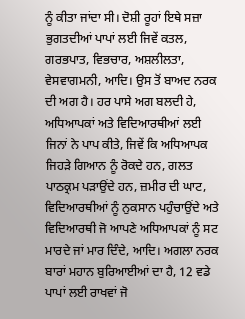ਨੂੰ ਕੀਤਾ ਜਾਂਦਾ ਸੀ। ਦੋਸ਼ੀ ਰੂਹਾਂ ਇਥੇ ਸਜ਼ਾ ਭੁਗਤਦੀਆਂ ਪਾਪਾਂ ਲਈ ਜਿਵੇਂ ਕਤਲ, ਗਰਭਪਾਤ, ਵਿਭਚਾਰ, ਅਸ਼ਲੀਲਤਾ, ਵੇਸਵਾਗਮਨੀ, ਆਦਿ। ਉਸ ਤੋਂ ਬਾਅਦ ਨਰਕ ਦੀ ਅਗ ਹੈ। ਹਰ ਪਾਸੇ ਅਗ ਬਲਦੀ ਹੇ, ਅਧਿਆਪਕਾਂ ਅਤੇ ਵਿਦਿਆਰਥੀਆਂ ਲਈ ਜਿਨਾਂ ਨੇ ਪਾਪ ਕੀਤੇ, ਜਿਵੇਂ ਕਿ ਅਧਿਆਪਕ ਜਿਹੜੇ ਗਿਆਨ ਨੂੰ ਰੋਕਦੇ ਹਨ, ਗਲਤ ਪਾਠਕ੍ਰਮ ਪੜਾਉਂਦੇ ਹਨ, ਜ਼ਮੀਰ ਦੀ ਘਾਟ, ਵਿਦਿਆਰਥੀਆਂ ਨੂੰ ਨੁਕਸਾਨ ਪਹੁੰਚਾਉਂਦੇ ਅਤੇ ਵਿਦਿਆਰਥੀ ਜੋ ਆਪਣੇ ਅਧਿਆਪਕਾਂ ਨੂੰ ਸਟ ਮਾਰਦੇ ਜਾਂ ਮਾਰ ਦਿੰਦੇ, ਆਦਿ। ਅਗਲਾ ਨਰਕ ਬਾਰਾਂ ਮਹਾਨ ਬੁਰਿਆਈਆਂ ਦਾ ਹੈ, 12 ਵਡੇ ਪਾਪਾਂ ਲਈ ਰਾਖਵਾਂ ਜੋ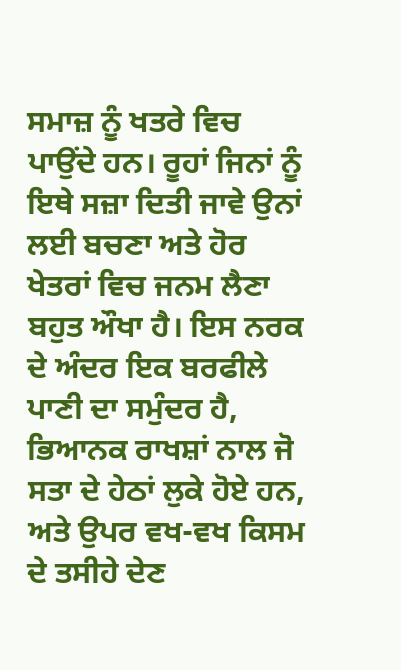ਸਮਾਜ਼ ਨੂੰ ਖਤਰੇ ਵਿਚ ਪਾਉਂਦੇ ਹਨ। ਰੂਹਾਂ ਜਿਨਾਂ ਨੂੰ ਇਥੇ ਸਜ਼ਾ ਦਿਤੀ ਜਾਵੇ ਉਨਾਂ ਲਈ ਬਚਣਾ ਅਤੇ ਹੋਰ ਖੇਤਰਾਂ ਵਿਚ ਜਨਮ ਲੈਣਾ ਬਹੁਤ ਔਖਾ ਹੈ। ਇਸ ਨਰਕ ਦੇ ਅੰਦਰ ਇਕ ਬਰਫੀਲੇ ਪਾਣੀ ਦਾ ਸਮੁੰਦਰ ਹੈ, ਭਿਆਨਕ ਰਾਖਸ਼ਾਂ ਨਾਲ ਜੋ ਸਤਾ ਦੇ ਹੇਠਾਂ ਲੁਕੇ ਹੋਏ ਹਨ, ਅਤੇ ਉਪਰ ਵਖ-ਵਖ ਕਿਸਮ ਦੇ ਤਸੀਹੇ ਦੇਣ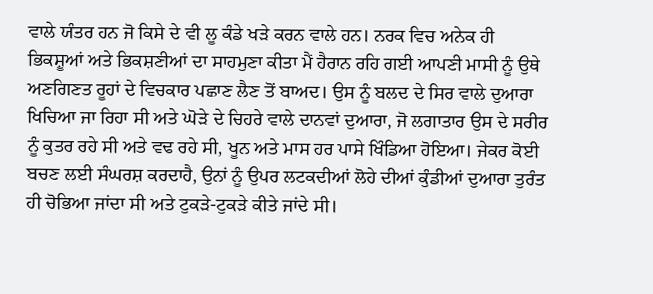ਵਾਲੇ ਯੰਤਰ ਹਨ ਜੋ ਕਿਸੇ ਦੇ ਵੀ ਲੂ ਕੰਡੇ ਖੜੇ ਕਰਨ ਵਾਲੇ ਹਨ। ਨਰਕ ਵਿਚ ਅਨੇਕ ਹੀ ਭਿਕਸ਼ੂਆਂ ਅਤੇ ਭਿਕਸ਼ਣੀਆਂ ਦਾ ਸਾਹਮੁਣਾ ਕੀਤਾ ਮੈਂ ਹੈਰਾਨ ਰਹਿ ਗਈ ਆਪਣੀ ਮਾਸੀ ਨੂੰ ਉਥੇ ਅਣਗਿਣਤ ਰੂਹਾਂ ਦੇ ਵਿਚਕਾਰ ਪਛਾਣ ਲੈਣ ਤੋਂ ਬਾਅਦ। ਉਸ ਨੂੰ ਬਲਦ ਦੇ ਸਿਰ ਵਾਲੇ ਦੁਆਰਾ ਖਿਚਿਆ ਜਾ ਰਿਹਾ ਸੀ ਅਤੇ ਘੋੜੇ ਦੇ ਚਿਹਰੇ ਵਾਲੇ ਦਾਨਵਾਂ ਦੁਆਰਾ, ਜੋ ਲਗਾਤਾਰ ਉਸ ਦੇ ਸਰੀਰ ਨੂੰ ਕੁਤਰ ਰਹੇ ਸੀ ਅਤੇ ਵਢ ਰਹੇ ਸੀ, ਖੂਨ ਅਤੇ ਮਾਸ ਹਰ ਪਾਸੇ ਖਿੰਡਿਆ ਹੋਇਆ। ਜੇਕਰ ਕੋਈ ਬਚਣ ਲਈ ਸੰਘਰਸ਼ ਕਰਦਾਹੈ, ਉਨਾਂ ਨੂੰ ਉਪਰ ਲਟਕਦੀਆਂ ਲੋਹੇ ਦੀਆਂ ਕੁੰਡੀਆਂ ਦੁਆਰਾ ਤੁਰੰਤ ਹੀ ਚੋਭਿਆ ਜਾਂਦਾ ਸੀ ਅਤੇ ਟੁਕੜੇ-ਟੁਕੜੇ ਕੀਤੇ ਜਾਂਦੇ ਸੀ।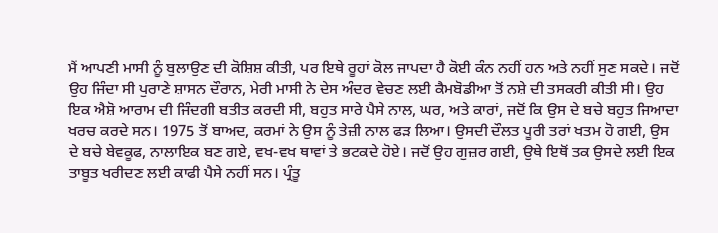ਮੈਂ ਆਪਣੀ ਮਾਸੀ ਨੂੰ ਬੁਲਾਉਣ ਦੀ ਕੋਸ਼ਿਸ਼ ਕੀਤੀ, ਪਰ ਇਥੇ ਰੂਹਾਂ ਕੋਲ ਜਾਪਦਾ ਹੈ ਕੋਈ ਕੰਨ ਨਹੀਂ ਹਨ ਅਤੇ ਨਹੀਂ ਸੁਣ ਸਕਦੇ। ਜਦੋਂ ਉਹ ਜਿੰਦਾ ਸੀ ਪੁਰਾਣੇ ਸ਼ਾਸਨ ਦੌਰਾਨ, ਮੇਰੀ ਮਾਸੀ ਨੇ ਦੇਸ ਅੰਦਰ ਵੇਚਣ ਲਈ ਕੈਮਬੋਡੀਆ ਤੋਂ ਨਸ਼ੇ ਦੀ ਤਸਕਰੀ ਕੀਤੀ ਸੀ। ਉਹ ਇਕ ਐਸ਼ੋ ਆਰਾਮ ਦੀ ਜਿੰਦਗੀ ਬਤੀਤ ਕਰਦੀ ਸੀ, ਬਹੁਤ ਸਾਰੇ ਪੈਸੇ ਨਾਲ, ਘਰ, ਅਤੇ ਕਾਰਾਂ, ਜਦੋਂ ਕਿ ਉਸ ਦੇ ਬਚੇ ਬਹੁਤ ਜਿਆਦਾ ਖਰਚ ਕਰਦੇ ਸਨ। 1975 ਤੋਂ ਬਾਅਦ, ਕਰਮਾਂ ਨੇ ਉਸ ਨੂੰ ਤੇਜ਼ੀ ਨਾਲ ਫੜ ਲਿਆ। ਉਸਦੀ ਦੌਲਤ ਪੂਰੀ ਤਰਾਂ ਖਤਮ ਹੋ ਗਈ, ਉਸ ਦੇ ਬਚੇ ਬੇਵਕੂਫ, ਨਾਲਾਇਕ ਬਣ ਗਏ, ਵਖ-ਵਖ ਥਾਵਾਂ ਤੇ ਭਟਕਦੇ ਹੋਏ। ਜਦੋਂ ਉਹ ਗੁਜ਼ਰ ਗਈ, ਉਥੇ ਇਥੋਂ ਤਕ ਉਸਦੇ ਲਈ ਇਕ ਤਾਬੂਤ ਖਰੀਦਣ ਲਈ ਕਾਫੀ ਪੈਸੇ ਨਹੀਂ ਸਨ। ਪ੍ਰੰਤੂ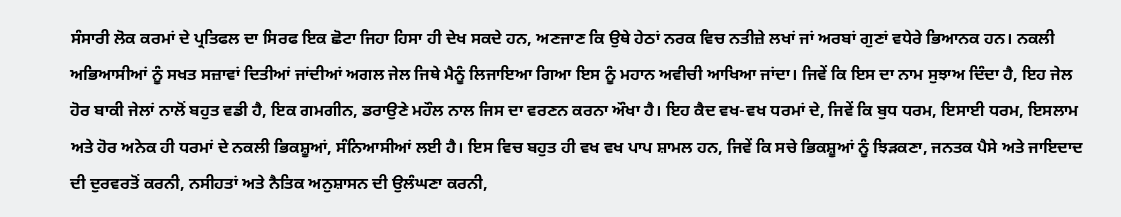ਸੰਸਾਰੀ ਲੋਕ ਕਰਮਾਂ ਦੇ ਪ੍ਰਤਿਫਲ ਦਾ ਸਿਰਫ ਇਕ ਛੋਟਾ ਜਿਹਾ ਹਿਸਾ ਹੀ ਦੇਖ ਸਕਦੇ ਹਨ, ਅਣਜਾਣ ਕਿ ਉਥੇ ਹੇਠਾਂ ਨਰਕ ਵਿਚ ਨਤੀਜ਼ੇ ਲਖਾਂ ਜਾਂ ਅਰਬਾਂ ਗੁਣਾਂ ਵਧੇਰੇ ਭਿਆਨਕ ਹਨ। ਨਕਲੀ ਅਭਿਆਸੀਆਂ ਨੂੰ ਸਖਤ ਸਜ਼ਾਵਾਂ ਦਿਤੀਆਂ ਜਾਂਦੀਆਂ ਅਗਲ ਜੇਲ ਜਿਥੇ ਮੈਨੂੰ ਲਿਜਾਇਆ ਗਿਆ ਇਸ ਨੂੰ ਮਹਾਨ ਅਵੀਚੀ ਆਖਿਆ ਜਾਂਦਾ। ਜਿਵੇਂ ਕਿ ਇਸ ਦਾ ਨਾਮ ਸੁਝਾਅ ਦਿੰਦਾ ਹੈ, ਇਹ ਜੇਲ ਹੋਰ ਬਾਕੀ ਜੇਲਾਂ ਨਾਲੋਂ ਬਹੁਤ ਵਡੀ ਹੈ, ਇਕ ਗਮਗੀਨ, ਡਰਾਉਣੇ ਮਹੌਲ ਨਾਲ ਜਿਸ ਦਾ ਵਰਣਨ ਕਰਨਾ ਔਖਾ ਹੈ। ਇਹ ਕੈਦ ਵਖ-ਵਖ ਧਰਮਾਂ ਦੇ, ਜਿਵੇਂ ਕਿ ਬੁਧ ਧਰਮ, ਇਸਾਈ ਧਰਮ, ਇਸਲਾਮ ਅਤੇ ਹੋਰ ਅਨੇਕ ਹੀ ਧਰਮਾਂ ਦੇ ਨਕਲੀ ਭਿਕਸ਼ੂਆਂ, ਸੰਨਿਆਸੀਆਂ ਲਈ ਹੈ। ਇਸ ਵਿਚ ਬਹੁਤ ਹੀ ਵਖ ਵਖ ਪਾਪ ਸ਼ਾਮਲ ਹਨ, ਜਿਵੇਂ ਕਿ ਸਚੇ ਭਿਕਸ਼ੂਆਂ ਨੂੰ ਝਿੜਕਣਾ, ਜਨਤਕ ਪੈਸੇ ਅਤੇ ਜਾਇਦਾਦ ਦੀ ਦੁਰਵਰਤੋਂ ਕਰਨੀ, ਨਸੀਹਤਾਂ ਅਤੇ ਨੈਤਿਕ ਅਨੁਸ਼ਾਸਨ ਦੀ ਉਲੰਘਣਾ ਕਰਨੀ,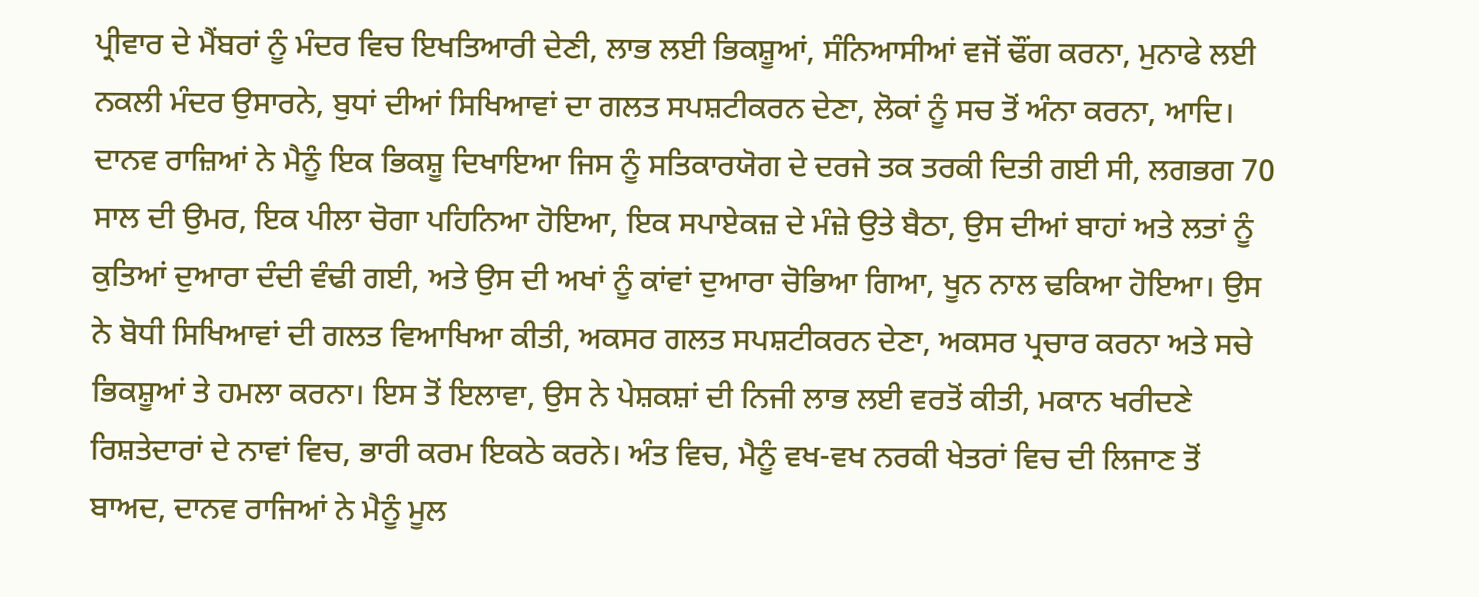ਪ੍ਰੀਵਾਰ ਦੇ ਮੈਂਬਰਾਂ ਨੂੰ ਮੰਦਰ ਵਿਚ ਇਖਤਿਆਰੀ ਦੇਣੀ, ਲਾਭ ਲਈ ਭਿਕਸ਼ੂਆਂ, ਸੰਨਿਆਸੀਆਂ ਵਜੋਂ ਢੌਂਗ ਕਰਨਾ, ਮੁਨਾਫੇ ਲਈ ਨਕਲੀ ਮੰਦਰ ਉਸਾਰਨੇ, ਬੁਧਾਂ ਦੀਆਂ ਸਿਖਿਆਵਾਂ ਦਾ ਗਲਤ ਸਪਸ਼ਟੀਕਰਨ ਦੇਣਾ, ਲੋਕਾਂ ਨੂੰ ਸਚ ਤੋਂ ਅੰਨਾ ਕਰਨਾ, ਆਦਿ। ਦਾਨਵ ਰਾਜ਼ਿਆਂ ਨੇ ਮੈਨੂੰ ਇਕ ਭਿਕਸ਼ੂ ਦਿਖਾਇਆ ਜਿਸ ਨੂੰ ਸਤਿਕਾਰਯੋਗ ਦੇ ਦਰਜੇ ਤਕ ਤਰਕੀ ਦਿਤੀ ਗਈ ਸੀ, ਲਗਭਗ 70 ਸਾਲ ਦੀ ਉਮਰ, ਇਕ ਪੀਲਾ ਚੋਗਾ ਪਹਿਨਿਆ ਹੋਇਆ, ਇਕ ਸਪਾਏਕਜ਼ ਦੇ ਮੰਜ਼ੇ ਉਤੇ ਬੈਠਾ, ਉਸ ਦੀਆਂ ਬਾਹਾਂ ਅਤੇ ਲਤਾਂ ਨੂੰ ਕੁਤਿਆਂ ਦੁਆਰਾ ਦੰਦੀ ਵੰਢੀ ਗਈ, ਅਤੇ ਉਸ ਦੀ ਅਖਾਂ ਨੂੰ ਕਾਂਵਾਂ ਦੁਆਰਾ ਚੋਭਿਆ ਗਿਆ, ਖੂਨ ਨਾਲ ਢਕਿਆ ਹੋਇਆ। ਉਸ ਨੇ ਬੋਧੀ ਸਿਖਿਆਵਾਂ ਦੀ ਗਲਤ ਵਿਆਖਿਆ ਕੀਤੀ, ਅਕਸਰ ਗਲਤ ਸਪਸ਼ਟੀਕਰਨ ਦੇਣਾ, ਅਕਸਰ ਪ੍ਰਚਾਰ ਕਰਨਾ ਅਤੇ ਸਚੇ ਭਿਕਸ਼ੂਆਂ ਤੇ ਹਮਲਾ ਕਰਨਾ। ਇਸ ਤੋਂ ਇਲਾਵਾ, ਉਸ ਨੇ ਪੇਸ਼ਕਸ਼ਾਂ ਦੀ ਨਿਜੀ ਲਾਭ ਲਈ ਵਰਤੋਂ ਕੀਤੀ, ਮਕਾਨ ਖਰੀਦਣੇ ਰਿਸ਼ਤੇਦਾਰਾਂ ਦੇ ਨਾਵਾਂ ਵਿਚ, ਭਾਰੀ ਕਰਮ ਇਕਠੇ ਕਰਨੇ। ਅੰਤ ਵਿਚ, ਮੈਨੂੰ ਵਖ-ਵਖ ਨਰਕੀ ਖੇਤਰਾਂ ਵਿਚ ਦੀ ਲਿਜਾਣ ਤੋਂ ਬਾਅਦ, ਦਾਨਵ ਰਾਜਿਆਂ ਨੇ ਮੈਨੂੰ ਮੂਲ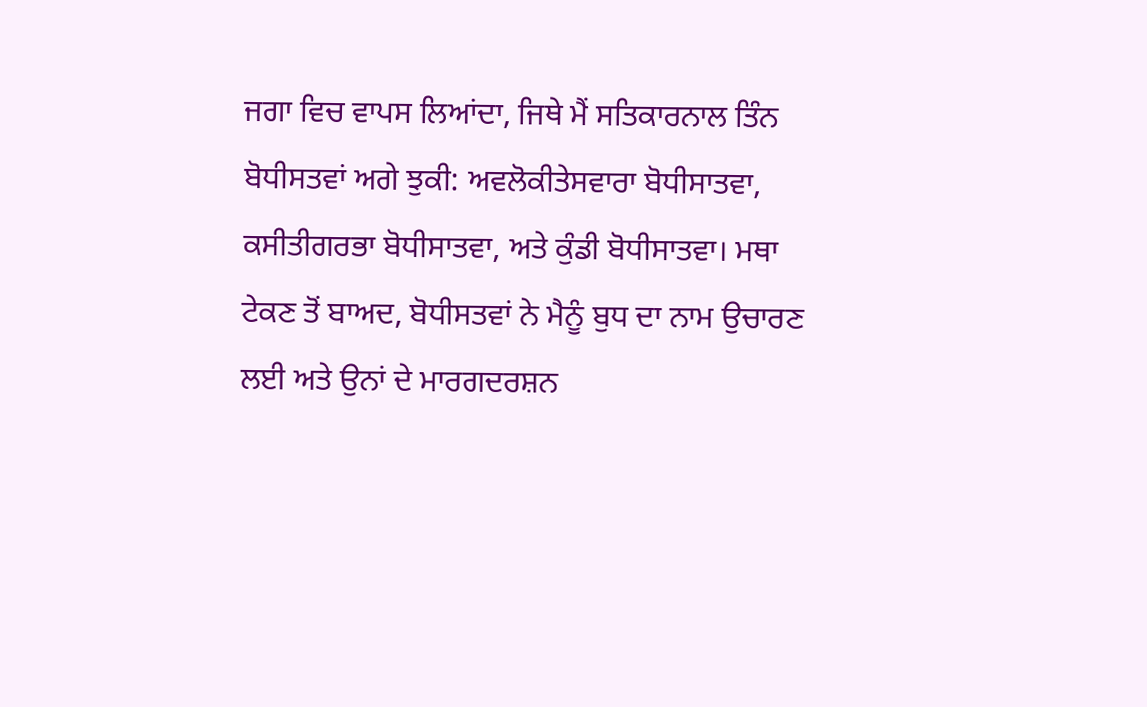ਜਗਾ ਵਿਚ ਵਾਪਸ ਲਿਆਂਦਾ, ਜਿਥੇ ਮੈਂ ਸਤਿਕਾਰਨਾਲ ਤਿੰਨ ਬੋਧੀਸਤਵਾਂ ਅਗੇ ਝੁਕੀ: ਅਵਲੋਕੀਤੇਸਵਾਰਾ ਬੋਧੀਸਾਤਵਾ, ਕਸੀਤੀਗਰਭਾ ਬੋਧੀਸਾਤਵਾ, ਅਤੇ ਕੁੰਡੀ ਬੋਧੀਸਾਤਵਾ। ਮਥਾ ਟੇਕਣ ਤੋਂ ਬਾਅਦ, ਬੋਧੀਸਤਵਾਂ ਨੇ ਮੈਨੂੰ ਬੁਧ ਦਾ ਨਾਮ ਉਚਾਰਣ ਲਈ ਅਤੇ ਉਨਾਂ ਦੇ ਮਾਰਗਦਰਸ਼ਨ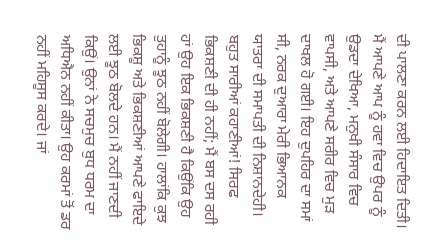ਦੀ ਪਾਲਣਾ ਕਰਨ ਲਈ ਹਿਦਾਇਤ ਦਿਤੀ। ਮੈਂ ਆਪਣੇ ਆਪ ਨੂੰ ਹਵਾ ਵਿਚ ਉਪਰ ਨੂੰ ਉਡਦਾ ਦੇਖਿਆ, ਮਨੁਖੀ ਸੰਸਾਰ ਵਿਚ ਵਾਪਸੀ, ਅਤੇ ਆਪਣੇ ਸਰੀਰ ਵਿਚ ਮੁੜ ਦਾਖਲ ਹੋ ਗਈ। ਇਹ ਦੁਪਹਿਰ ਦਾ ਸਮਾਂ ਸੀ, ਨਰਕ ਦੁਆਰਾ ਮੇਰੀ ਭਿਆਨਕ ਯਾਤਰਾ ਦੀ ਸਮਾਪਤੀ ਦੀ ਨਿਸ਼ਾਨਦੇਹੀ।
ਬਹੁਤ ਸਾਰੀਆਂ ਕਹਾਣੀਆਂ! ਸਿਰਫ ਭਿਕਸ਼ਣੀ ਦੀ ਹੀ ਨਹੀਂ; ਮੈਂ ਬਸ ਦਸ ਰਹੀ ਹਾਂ ਉਹ ਇਕ ਭਿਕਸ਼ਣੀ ਹੈ ਕਿਉਂਕਿ ਉਹ ਤੁਹਾਨੂੰ ਝੂਠ ਨਹੀਂ ਬੋਲੇਗੀ। ਹਾਲਾਂਕਿ ਕੁਝ ਭਿਕਸ਼ੂ ਅਤੇ ਭਿਕਸ਼ਣੀਆਂ ਆਪਣੇ ਫਾਇਦੇ ਲਈ ਝੂਠ ਬੋਲਦੇ ਹਨ। ਮੈਂ ਨਹੀਂ ਜਾਣਦੀ ਕਿਉਂ। ਉਨਾਂ ਨੇ ਸਚਮੁਚ ਬੁਧ ਧਰਮ ਦਾ ਅਧਿਐਨ ਨਹੀਂ ਕੀਤਾ। ਉਹ ਕਰਮਾਂ ਤੋਂ ਡਰ ਨਹੀਂ ਮਹਿਸੂਸ ਕਰਦੇ। ਜਾਂ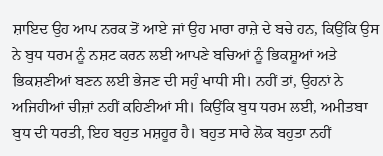ਸ਼ਾਇਦ ਉਹ ਆਪ ਨਰਕ ਤੋਂ ਆਏ ਜਾਂ ਉਹ ਮਾਰਾ ਰਾਜ਼ੇ ਦੇ ਬਚੇ ਹਨ, ਕਿਉਂਕਿ ਉਸ ਨੇ ਬੁਧ ਧਰਮ ਨੂੰ ਨਸ਼ਟ ਕਰਨ ਲਈ ਆਪਣੇ ਬਚਿਆਂ ਨੂੰ ਭਿਕਸ਼ੂਆਂ ਅਤੇ ਭਿਕਸ਼ਣੀਆਂ ਬਣਨ ਲਈ ਭੇਜਣ ਦੀ ਸਹੁੰ ਖਾਧੀ ਸੀ। ਨਹੀਂ ਤਾਂ, ਉਹਨਾਂ ਨੇ ਅਜਿਹੀਆਂ ਚੀਜ਼ਾਂ ਨਹੀਂ ਕਹਿਣੀਆਂ ਸੀ। ਕਿਉਂਕਿ ਬੁਧ ਧਰਮ ਲਈ, ਅਮੀਤਬਾ ਬੁਧ ਦੀ ਧਰਤੀ, ਇਹ ਬਹੁਤ ਮਸ਼ਹੂਰ ਹੈ। ਬਹੁਤ ਸਾਰੇ ਲੋਕ ਬਹੁਤਾ ਨਹੀਂ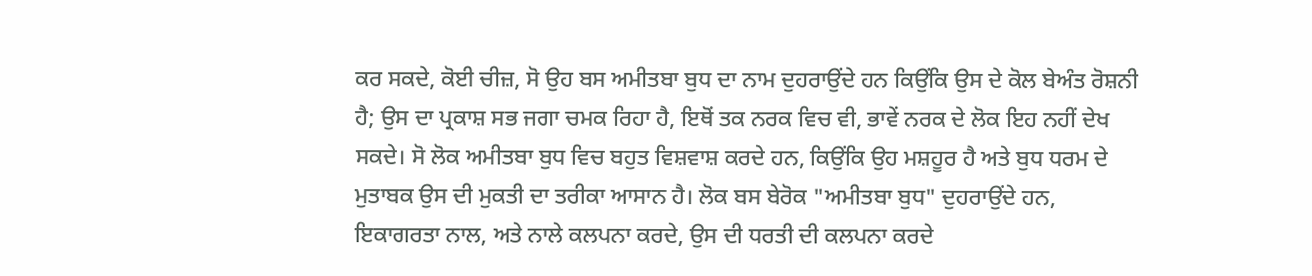ਕਰ ਸਕਦੇ, ਕੋਈ ਚੀਜ਼, ਸੋ ਉਹ ਬਸ ਅਮੀਤਬਾ ਬੁਧ ਦਾ ਨਾਮ ਦੁਹਰਾਉਂਦੇ ਹਨ ਕਿਉਂਕਿ ਉਸ ਦੇ ਕੋਲ ਬੇਅੰਤ ਰੋਸ਼ਨੀ ਹੈ; ਉਸ ਦਾ ਪ੍ਰਕਾਸ਼ ਸਭ ਜਗਾ ਚਮਕ ਰਿਹਾ ਹੈ, ਇਥੋਂ ਤਕ ਨਰਕ ਵਿਚ ਵੀ, ਭਾਵੇਂ ਨਰਕ ਦੇ ਲੋਕ ਇਹ ਨਹੀਂ ਦੇਖ ਸਕਦੇ। ਸੋ ਲੋਕ ਅਮੀਤਬਾ ਬੁਧ ਵਿਚ ਬਹੁਤ ਵਿਸ਼ਵਾਸ਼ ਕਰਦੇ ਹਨ, ਕਿਉਂਕਿ ਉਹ ਮਸ਼ਹੂਰ ਹੈ ਅਤੇ ਬੁਧ ਧਰਮ ਦੇ ਮੁਤਾਬਕ ਉਸ ਦੀ ਮੁਕਤੀ ਦਾ ਤਰੀਕਾ ਆਸਾਨ ਹੈ। ਲੋਕ ਬਸ ਬੇਰੋਕ "ਅਮੀਤਬਾ ਬੁਧ" ਦੁਹਰਾਉਂਦੇ ਹਨ, ਇਕਾਗਰਤਾ ਨਾਲ, ਅਤੇ ਨਾਲੇ ਕਲਪਨਾ ਕਰਦੇ, ਉਸ ਦੀ ਧਰਤੀ ਦੀ ਕਲਪਨਾ ਕਰਦੇ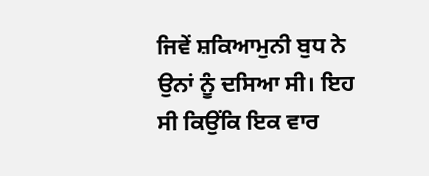ਜਿਵੇਂ ਸ਼ਕਿਆਮੁਨੀ ਬੁਧ ਨੇ ਉਨਾਂ ਨੂੰ ਦਸਿਆ ਸੀ। ਇਹ ਸੀ ਕਿਉਂਕਿ ਇਕ ਵਾਰ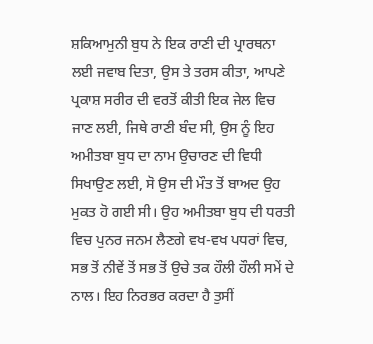ਸ਼ਕਿਆਮੁਨੀ ਬੁਧ ਨੇ ਇਕ ਰਾਣੀ ਦੀ ਪ੍ਰਾਰਥਨਾ ਲਈ ਜਵਾਬ ਦਿਤਾ, ਉਸ ਤੇ ਤਰਸ ਕੀਤਾ, ਆਪਣੇ ਪ੍ਰਕਾਸ਼ ਸਰੀਰ ਦੀ ਵਰਤੋਂ ਕੀਤੀ ਇਕ ਜੇਲ ਵਿਚ ਜਾਣ ਲਈ, ਜਿਥੇ ਰਾਣੀ ਬੰਦ ਸੀ, ਉਸ ਨੂੰ ਇਹ ਅਮੀਤਬਾ ਬੁਧ ਦਾ ਨਾਮ ਉਚਾਰਣ ਦੀ ਵਿਧੀ ਸਿਖਾਉਣ ਲਈ, ਸੋ ਉਸ ਦੀ ਮੌਤ ਤੋਂ ਬਾਅਦ ਉਹ ਮੁਕਤ ਹੋ ਗਈ ਸੀ। ਉਹ ਅਮੀਤਬਾ ਬੁਧ ਦੀ ਧਰਤੀ ਵਿਚ ਪੁਨਰ ਜਨਮ ਲੈਣਗੇ ਵਖ-ਵਖ ਪਧਰਾਂ ਵਿਚ, ਸਭ ਤੋਂ ਨੀਵੇਂ ਤੋਂ ਸਭ ਤੋਂ ਉਚੇ ਤਕ ਹੌਲੀ ਹੌਲੀ ਸਮੇਂ ਦੇ ਨਾਲ। ਇਹ ਨਿਰਭਰ ਕਰਦਾ ਹੈ ਤੁਸੀਂ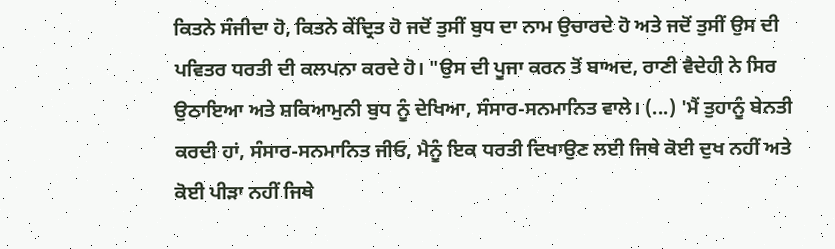ਕਿਤਨੇ ਸੰਜੀਦਾ ਹੋ, ਕਿਤਨੇ ਕੇਂਦ੍ਰਿਤ ਹੋ ਜਦੋਂ ਤੁਸੀਂ ਬੁਧ ਦਾ ਨਾਮ ਉਚਾਰਦੇ ਹੋ ਅਤੇ ਜਦੋਂ ਤੁਸੀਂ ਉਸ ਦੀ ਪਵਿਤਰ ਧਰਤੀ ਦੀ ਕਲਪਨਾ ਕਰਦੇ ਹੋ। "ਉਸ ਦੀ ਪੂਜਾ ਕਰਨ ਤੋਂ ਬਾਅਦ, ਰਾਣੀ ਵੈਦੇਹੀ ਨੇ ਸਿਰ ਉਠਾਇਆ ਅਤੇ ਸ਼ਕਿਆਮੁਨੀ ਬੁਧ ਨੂੰ ਦੇਖਿਆ, ਸੰਸਾਰ-ਸਨਮਾਨਿਤ ਵਾਲੇ। (...) 'ਮੈਂ ਤੁਹਾਨੂੰ ਬੇਨਤੀ ਕਰਦੀ ਹਾਂ, ਸੰਸਾਰ-ਸਨਮਾਨਿਤ ਜੀਓ, ਮੈਨੂੰ ਇਕ ਧਰਤੀ ਦਿਖਾਉਣ ਲਈ ਜਿਥੇ ਕੋਈ ਦੁਖ ਨਹੀਂ ਅਤੇ ਕੋਈ ਪੀੜਾ ਨਹੀਂ ਜਿਥੇ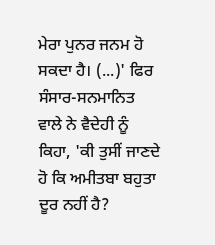ਮੇਰਾ ਪੁਨਰ ਜਨਮ ਹੋ ਸਕਦਾ ਹੈ। (...)' ਫਿਰ ਸੰਸਾਰ-ਸਨਮਾਨਿਤ ਵਾਲੇ ਨੇ ਵੈਦੇਹੀ ਨੂੰ ਕਿਹਾ, 'ਕੀ ਤੁਸੀਂ ਜਾਣਦੇ ਹੋ ਕਿ ਅਮੀਤਬਾ ਬਹੁਤਾ ਦੂਰ ਨਹੀਂ ਹੈ?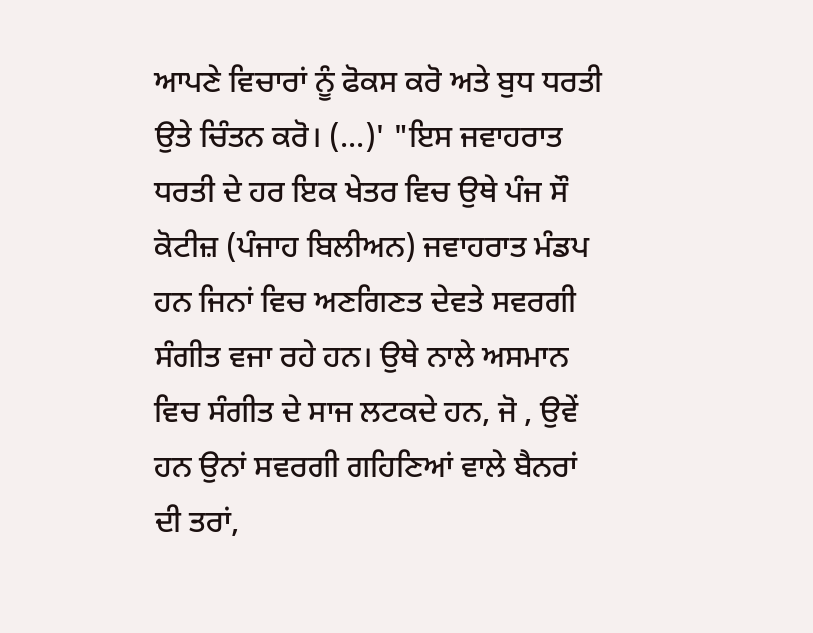ਆਪਣੇ ਵਿਚਾਰਾਂ ਨੂੰ ਫੋਕਸ ਕਰੋ ਅਤੇ ਬੁਧ ਧਰਤੀ ਉਤੇ ਚਿੰਤਨ ਕਰੋ। (...)' "ਇਸ ਜਵਾਹਰਾਤ ਧਰਤੀ ਦੇ ਹਰ ਇਕ ਖੇਤਰ ਵਿਚ ਉਥੇ ਪੰਜ ਸੌ ਕੋਟੀਜ਼ (ਪੰਜਾਹ ਬਿਲੀਅਨ) ਜਵਾਹਰਾਤ ਮੰਡਪ ਹਨ ਜਿਨਾਂ ਵਿਚ ਅਣਗਿਣਤ ਦੇਵਤੇ ਸਵਰਗੀ ਸੰਗੀਤ ਵਜਾ ਰਹੇ ਹਨ। ਉਥੇ ਨਾਲੇ ਅਸਮਾਨ ਵਿਚ ਸੰਗੀਤ ਦੇ ਸਾਜ ਲਟਕਦੇ ਹਨ, ਜੋ , ਉਵੇਂ ਹਨ ਉਨਾਂ ਸਵਰਗੀ ਗਹਿਣਿਆਂ ਵਾਲੇ ਬੈਨਰਾਂ ਦੀ ਤਰਾਂ,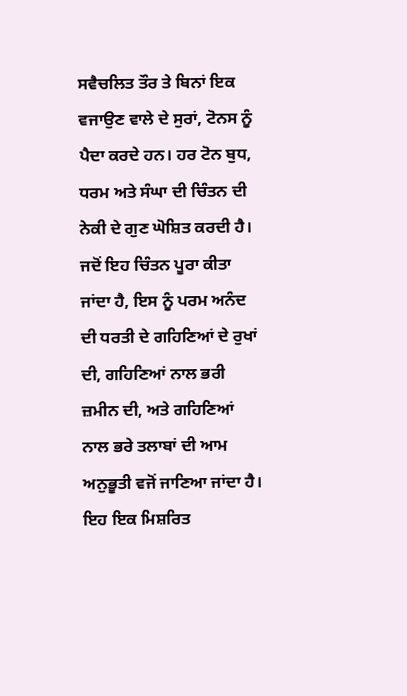ਸਵੈਚਲਿਤ ਤੌਰ ਤੇ ਬਿਨਾਂ ਇਕ ਵਜਾਉਣ ਵਾਲੇ ਦੇ ਸੁਰਾਂ, ਟੋਨਸ ਨੂੰ ਪੈਦਾ ਕਰਦੇ ਹਨ। ਹਰ ਟੋਨ ਬੁਧ, ਧਰਮ ਅਤੇ ਸੰਘਾ ਦੀ ਚਿੰਤਨ ਦੀ ਨੇਕੀ ਦੇ ਗੁਣ ਘੋਸ਼ਿਤ ਕਰਦੀ ਹੈ। ਜਦੋਂ ਇਹ ਚਿੰਤਨ ਪੂਰਾ ਕੀਤਾ ਜਾਂਦਾ ਹੈ, ਇਸ ਨੂੰ ਪਰਮ ਅਨੰਦ ਦੀ ਧਰਤੀ ਦੇ ਗਹਿਣਿਆਂ ਦੇ ਰੁਖਾਂ ਦੀ, ਗਹਿਣਿਆਂ ਨਾਲ ਭਰੀ ਜ਼ਮੀਨ ਦੀ, ਅਤੇ ਗਹਿਣਿਆਂ ਨਾਲ ਭਰੇ ਤਲਾਬਾਂ ਦੀ ਆਮ ਅਨੁਭੂਤੀ ਵਜੋਂ ਜਾਣਿਆ ਜਾਂਦਾ ਹੈ। ਇਹ ਇਕ ਮਿਸ਼ਰਿਤ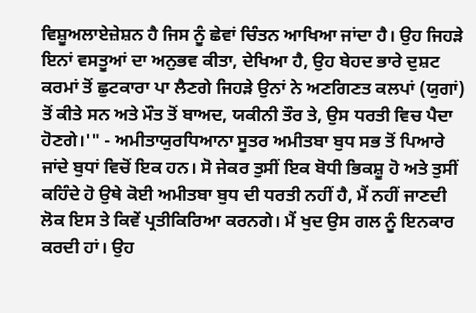ਵਿਸ਼ੂਅਲਾਏਜ਼ੇਸ਼ਨ ਹੈ ਜਿਸ ਨੂੰ ਛੇਵਾਂ ਚਿੰਤਨ ਆਖਿਆ ਜਾਂਦਾ ਹੈ। ਉਹ ਜਿਹੜੇ ਇਨਾਂ ਵਸਤੂਆਂ ਦਾ ਅਨੁਭਵ ਕੀਤਾ, ਦੇਖਿਆ ਹੈ, ਉਹ ਬੇਹਦ ਭਾਰੇ ਦੁਸ਼ਟ ਕਰਮਾਂ ਤੋਂ ਛੁਟਕਾਰਾ ਪਾ ਲੈਣਗੇ ਜਿਹੜੇ ਉਨਾਂ ਨੇ ਅਣਗਿਣਤ ਕਲਪਾਂ (ਯੁਗਾਂ) ਤੋਂ ਕੀਤੇ ਸਨ ਅਤੇ ਮੌਤ ਤੋਂ ਬਾਅਦ, ਯਕੀਨੀ ਤੌਰ ਤੇ, ਉਸ ਧਰਤੀ ਵਿਚ ਪੈਦਾ ਹੋਣਗੇ।'" - ਅਮੀਤਾਯੁਰਧਿਆਨਾ ਸੂਤਰ ਅਮੀਤਬਾ ਬੁਧ ਸਭ ਤੋਂ ਪਿਆਰੇ ਜਾਂਦੇ ਬੁਧਾਂ ਵਿਚੋਂ ਇਕ ਹਨ। ਸੋ ਜੇਕਰ ਤੁਸੀਂ ਇਕ ਬੋਧੀ ਭਿਕਸ਼ੂ ਹੋ ਅਤੇ ਤੁਸੀਂ ਕਹਿੰਦੇ ਹੋ ਉਥੇ ਕੋਈ ਅਮੀਤਬਾ ਬੁਧ ਦੀ ਧਰਤੀ ਨਹੀਂ ਹੈ, ਮੈਂ ਨਹੀਂ ਜਾਣਦੀ ਲੋਕ ਇਸ ਤੇ ਕਿਵੇਂ ਪ੍ਰਤੀਕਿਰਿਆ ਕਰਨਗੇ। ਮੈਂ ਖੁਦ ਉਸ ਗਲ ਨੂੰ ਇਨਕਾਰ ਕਰਦੀ ਹਾਂ। ਉਹ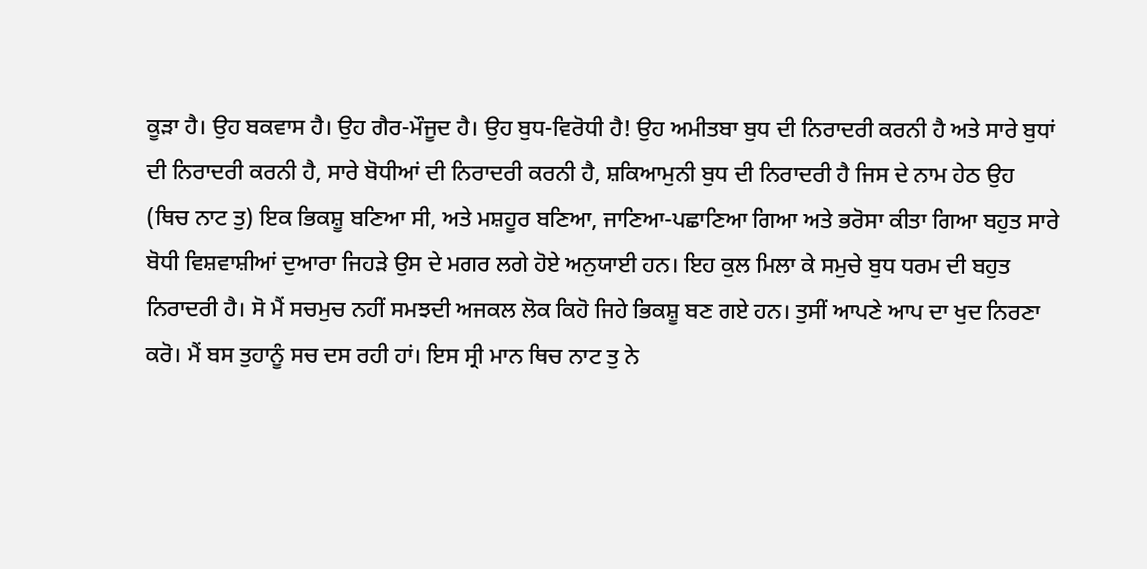ਕੂੜਾ ਹੈ। ਉਹ ਬਕਵਾਸ ਹੈ। ਉਹ ਗੈਰ-ਮੌਜੂਦ ਹੈ। ਉਹ ਬੁਧ-ਵਿਰੋਧੀ ਹੈ! ਉਹ ਅਮੀਤਬਾ ਬੁਧ ਦੀ ਨਿਰਾਦਰੀ ਕਰਨੀ ਹੈ ਅਤੇ ਸਾਰੇ ਬੁਧਾਂ ਦੀ ਨਿਰਾਦਰੀ ਕਰਨੀ ਹੈ, ਸਾਰੇ ਬੋਧੀਆਂ ਦੀ ਨਿਰਾਦਰੀ ਕਰਨੀ ਹੈ, ਸ਼ਕਿਆਮੁਨੀ ਬੁਧ ਦੀ ਨਿਰਾਦਰੀ ਹੈ ਜਿਸ ਦੇ ਨਾਮ ਹੇਠ ਉਹ (ਥਿਚ ਨਾਟ ਤੁ) ਇਕ ਭਿਕਸ਼ੂ ਬਣਿਆ ਸੀ, ਅਤੇ ਮਸ਼ਹੂਰ ਬਣਿਆ, ਜਾਣਿਆ-ਪਛਾਣਿਆ ਗਿਆ ਅਤੇ ਭਰੋਸਾ ਕੀਤਾ ਗਿਆ ਬਹੁਤ ਸਾਰੇ ਬੋਧੀ ਵਿਸ਼ਵਾਸ਼ੀਆਂ ਦੁਆਰਾ ਜਿਹੜੇ ਉਸ ਦੇ ਮਗਰ ਲਗੇ ਹੋਏ ਅਨੁਯਾਈ ਹਨ। ਇਹ ਕੁਲ ਮਿਲਾ ਕੇ ਸਮੁਚੇ ਬੁਧ ਧਰਮ ਦੀ ਬਹੁਤ ਨਿਰਾਦਰੀ ਹੈ। ਸੋ ਮੈਂ ਸਚਮੁਚ ਨਹੀਂ ਸਮਝਦੀ ਅਜਕਲ ਲੋਕ ਕਿਹੋ ਜਿਹੇ ਭਿਕਸ਼ੂ ਬਣ ਗਏ ਹਨ। ਤੁਸੀਂ ਆਪਣੇ ਆਪ ਦਾ ਖੁਦ ਨਿਰਣਾ ਕਰੋ। ਮੈਂ ਬਸ ਤੁਹਾਨੂੰ ਸਚ ਦਸ ਰਹੀ ਹਾਂ। ਇਸ ਸ੍ਰੀ ਮਾਨ ਥਿਚ ਨਾਟ ਤੁ ਨੇ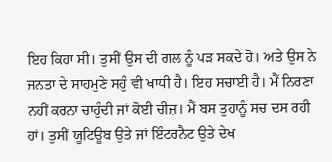ਇਹ ਕਿਹਾ ਸੀ। ਤੁਸੀਂ ਉਸ ਦੀ ਗਲ ਨੂੰ ਪੜ ਸਕਦੇ ਹੋ। ਅਤੇ ਉਸ ਨੇ ਜਨਤਾ ਦੇ ਸਾਹਮੁਣੇ ਸਹੁੰ ਵੀ ਖਾਧੀ ਹੈ। ਇਹ ਸਚਾਈ ਹੈ। ਮੈਂ ਨਿਰਣਾ ਨਹੀਂ ਕਰਨਾ ਚਾਹੁੰਦੀ ਜਾਂ ਕੋਈ ਚੀਜ਼। ਮੈਂ ਬਸ ਤੁਹਾਨੂੰ ਸਚ ਦਸ ਰਹੀ ਹਾਂ। ਤੁਸੀਂ ਯੂਟਿਊਬ ਉਤੇ ਜਾਂ ਇੰਟਰਨੈਟ ਉਤੇ ਦੇਖ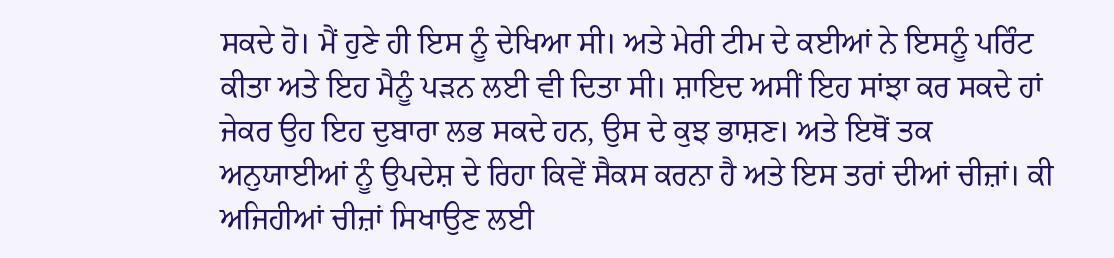ਸਕਦੇ ਹੋ। ਮੈਂ ਹੁਣੇ ਹੀ ਇਸ ਨੂੰ ਦੇਖਿਆ ਸੀ। ਅਤੇ ਮੇਰੀ ਟੀਮ ਦੇ ਕਈਆਂ ਨੇ ਇਸਨੂੰ ਪਰਿੰਟ ਕੀਤਾ ਅਤੇ ਇਹ ਮੈਨੂੰ ਪੜਨ ਲਈ ਵੀ ਦਿਤਾ ਸੀ। ਸ਼ਾਇਦ ਅਸੀਂ ਇਹ ਸਾਂਝਾ ਕਰ ਸਕਦੇ ਹਾਂ ਜੇਕਰ ਉਹ ਇਹ ਦੁਬਾਰਾ ਲਭ ਸਕਦੇ ਹਨ, ਉਸ ਦੇ ਕੁਝ ਭਾਸ਼ਣ। ਅਤੇ ਇਥੋਂ ਤਕ ਅਨੁਯਾਈਆਂ ਨੂੰ ਉਪਦੇਸ਼ ਦੇ ਰਿਹਾ ਕਿਵੇਂ ਸੈਕਸ ਕਰਨਾ ਹੈ ਅਤੇ ਇਸ ਤਰਾਂ ਦੀਆਂ ਚੀਜ਼ਾਂ। ਕੀ ਅਜਿਹੀਆਂ ਚੀਜ਼ਾਂ ਸਿਖਾਉਣ ਲਈ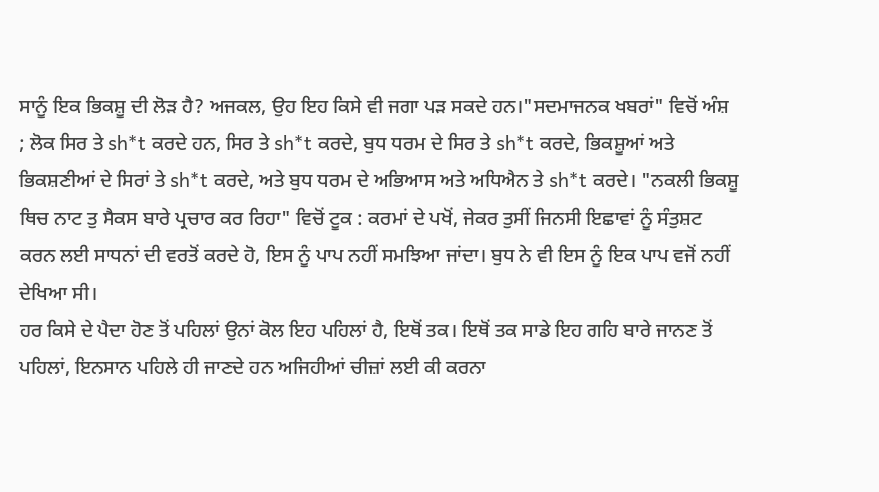ਸਾਨੂੰ ਇਕ ਭਿਕਸ਼ੂ ਦੀ ਲੋੜ ਹੈ? ਅਜਕਲ, ਉਹ ਇਹ ਕਿਸੇ ਵੀ ਜਗਾ ਪੜ ਸਕਦੇ ਹਨ।"ਸਦਮਾਜਨਕ ਖਬਰਾਂ" ਵਿਚੋਂ ਅੰਸ਼ ; ਲੋਕ ਸਿਰ ਤੇ sh*t ਕਰਦੇ ਹਨ, ਸਿਰ ਤੇ sh*t ਕਰਦੇ, ਬੁਧ ਧਰਮ ਦੇ ਸਿਰ ਤੇ sh*t ਕਰਦੇ, ਭਿਕਸ਼ੂਆਂ ਅਤੇ ਭਿਕਸ਼ਣੀਆਂ ਦੇ ਸਿਰਾਂ ਤੇ sh*t ਕਰਦੇ, ਅਤੇ ਬੁਧ ਧਰਮ ਦੇ ਅਭਿਆਸ ਅਤੇ ਅਧਿਐਨ ਤੇ sh*t ਕਰਦੇ। "ਨਕਲੀ ਭਿਕਸ਼ੂ ਥਿਚ ਨਾਟ ਤੁ ਸੈਕਸ ਬਾਰੇ ਪ੍ਰਚਾਰ ਕਰ ਰਿਹਾ" ਵਿਚੋਂ ਟੂਕ : ਕਰਮਾਂ ਦੇ ਪਖੋਂ, ਜੇਕਰ ਤੁਸੀਂ ਜਿਨਸੀ ਇਛਾਵਾਂ ਨੂੰ ਸੰਤੁਸ਼ਟ ਕਰਨ ਲਈ ਸਾਧਨਾਂ ਦੀ ਵਰਤੋਂ ਕਰਦੇ ਹੋ, ਇਸ ਨੂੰ ਪਾਪ ਨਹੀਂ ਸਮਝਿਆ ਜਾਂਦਾ। ਬੁਧ ਨੇ ਵੀ ਇਸ ਨੂੰ ਇਕ ਪਾਪ ਵਜੋਂ ਨਹੀਂ ਦੇਖਿਆ ਸੀ।
ਹਰ ਕਿਸੇ ਦੇ ਪੈਦਾ ਹੋਣ ਤੋਂ ਪਹਿਲਾਂ ਉਨਾਂ ਕੋਲ ਇਹ ਪਹਿਲਾਂ ਹੈ, ਇਥੋਂ ਤਕ। ਇਥੋਂ ਤਕ ਸਾਡੇ ਇਹ ਗਹਿ ਬਾਰੇ ਜਾਨਣ ਤੋਂ ਪਹਿਲਾਂ, ਇਨਸਾਨ ਪਹਿਲੇ ਹੀ ਜਾਣਦੇ ਹਨ ਅਜਿਹੀਆਂ ਚੀਜ਼ਾਂ ਲਈ ਕੀ ਕਰਨਾ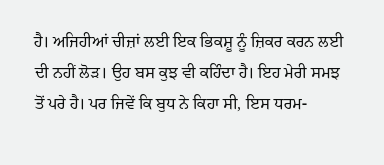ਹੈ। ਅਜਿਹੀਆਂ ਚੀਜ਼ਾਂ ਲਈ ਇਕ ਭਿਕਸ਼ੂ ਨੂੰ ਜ਼ਿਕਰ ਕਰਨ ਲਈ ਦੀ ਨਹੀਂ ਲੋੜ। ਉਹ ਬਸ ਕੁਝ ਵੀ ਕਹਿੰਦਾ ਹੈ। ਇਹ ਮੇਰੀ ਸਮਝ ਤੋਂ ਪਰੇ ਹੈ। ਪਰ ਜਿਵੇਂ ਕਿ ਬੁਧ ਨੇ ਕਿਹਾ ਸੀ, ਇਸ ਧਰਮ-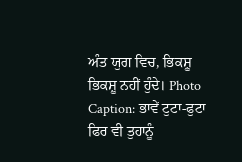ਅੰਤ ਯੁਗ ਵਿਚ, ਭਿਕਸ਼ੂ ਭਿਕਸ਼ੂ ਨਹੀਂ ਹੁੰਦੇ। Photo Caption: ਭਾਵੇਂ ਟੁਟਾ-ਫੁਟਾ ਫਿਰ ਵੀ ਤੁਹਾਨੂੰ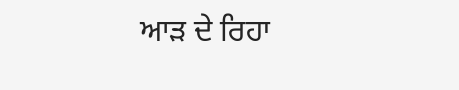ਆੜ ਦੇ ਰਿਹਾ